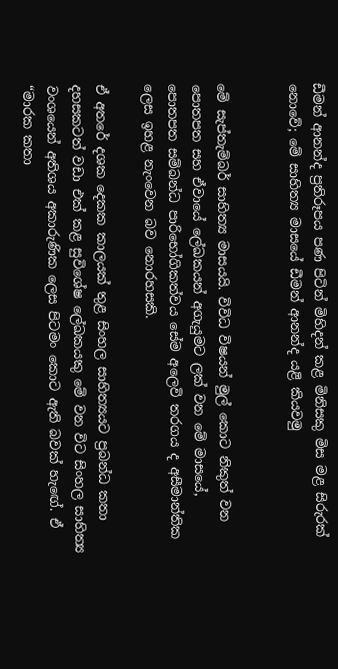ඩීමන් ආනන්ද ප්‍රතිරූපය පණ පිටින් මිහිදන් කළ මිනිසකු මිස මළ සිරුරක් නොවේ; මේ සාහිත්‍ය මාසයේ ඩීමන් ආනන්ද යළි කියවමු


මේ සැප්තැම්බර් සාහිත්‍ය මාසයයි. විවිධ විෂයන් මුල් කොට නිකුත් වන පොතපත සහ ඒවායේ ලේඛකයන් අගැයුමට ලක් වන මේ මාසයේ, පොතපත සම්බන්ධ පාරිභෝගිකත්වය සේම අලෙවි තරගය ද අසීමාන්තික ලෙස ඉහළ නැංවෙන බව නොරහසකි.

ඒ අතරේ දශක දෙකක කාලයක් තුළ සිංහල සාහිත්‍යයට ප්‍රබන්ධ කතා දහසකටත් වඩා එක් කළ සුවිශේෂ ලේඛකයකු මේ වන විට සිංහල සාහිත්‍ය වංශයෙන් අතිශය අකාරුණික ලෙස පිටමං කොට ඇති බවක් හැඟේ. ඒ “මාරක කතා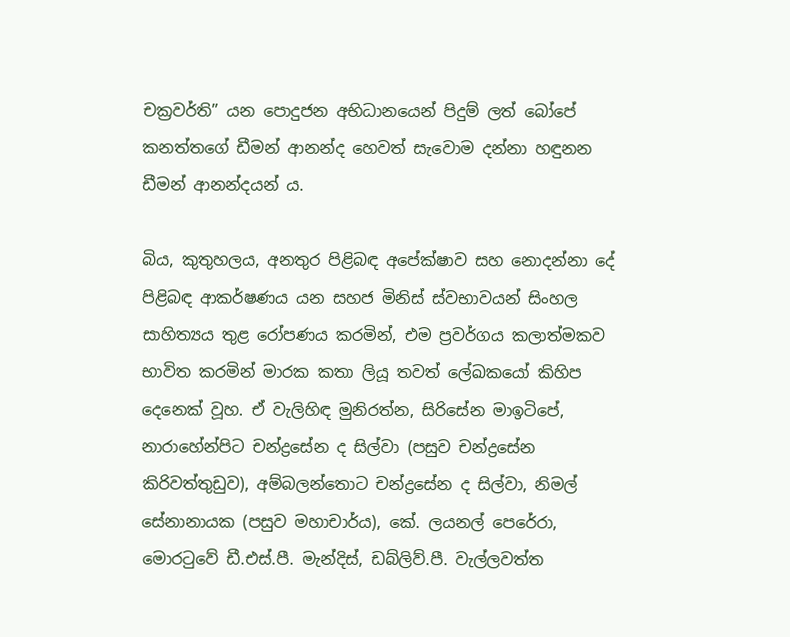චක්‍රවර්ති” යන පොදුජන අභිධානයෙන් පිදුම් ලත් බෝපේ කනත්තගේ ඩීමන් ආනන්ද හෙවත් සැවොම දන්නා හඳුනන ඩීමන් ආනන්දයන් ය.

බිය, කුතුහලය, අනතුර පිළිබඳ අපේක්ෂාව සහ නොදන්නා දේ පිළිබඳ ආකර්ෂණය යන සහජ මිනිස් ස්වභාවයන් සිංහල සාහිත්‍යය තුළ රෝපණය කරමින්, එම ප්‍රවර්ගය කලාත්මකව භාවිත කරමින් මාරක කතා ලියූ තවත් ලේඛකයෝ කිහිප දෙනෙක් වූහ. ඒ වැලිහිඳ මුනිරත්න, සිරිසේන මාඉටිපේ, නාරාහේන්පිට චන්ද්‍රසේන ද සිල්වා (පසුව චන්ද්‍රසේන කිරිවත්තුඩුව), අම්බලන්තොට චන්ද්‍රසේන ද සිල්වා, නිමල් සේනානායක (පසුව මහාචාර්ය), කේ. ලයනල් පෙරේරා, මොරටුවේ ඩී.එස්.පී. මැන්දිස්, ඩබ්ලිව්.පී. වැල්ලවත්ත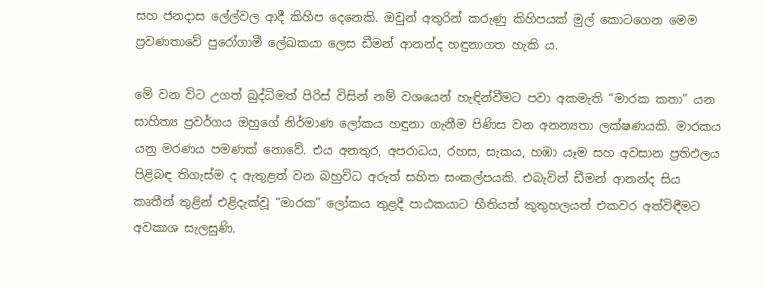සහ ජනදාස ලේල්වල ආදී කිහිප දෙනෙකි. ඔවුන් අතුරින් කරුණු කිහිපයක් මුල් කොටගෙන මෙම ප්‍රවණතාවේ පුරෝගාමී ලේඛකයා ලෙස ඩීමන් ආනන්ද හඳුනාගත හැකි ය.

මේ වන විට උගත් බුද්ධිමත් පිරිස් විසින් නම් වශයෙන් හැඳින්වීමට පවා අකමැති “මාරක කතා” යන සාහිත්‍ය ප්‍රවර්ගය ඔහුගේ නිර්මාණ ලෝකය හඳුනා ගැනීම පිණිස වන අනන්‍යතා ලක්ෂණයකි. මාරකය යනු මරණය පමණක් නොවේ. එය අනතුර, අපරාධය, රහස, සැකය, හඹා යෑම සහ අවසාන ප්‍රතිඵලය පිළිබඳ තිගැස්ම ද ඇතුළත් වන බහුවිධ අරුත් සහිත සංකල්පයකි. එබැවින් ඩීමන් ආනන්ද සිය කෘතීන් තුළින් එළිදැක්වූ “මාරක” ලෝකය තුළදී පාඨකයාට භීතියත් කුතුහලයත් එකවර අත්විඳීමට අවකාශ සැලසුණි.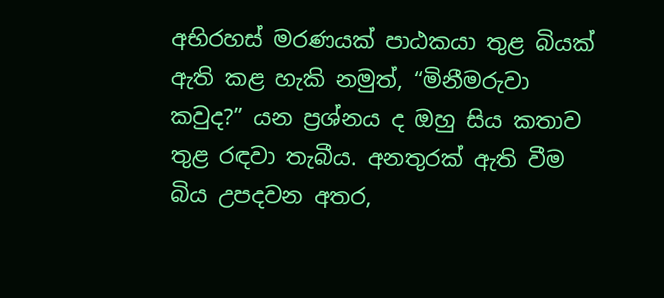අභිරහස් මරණයක් පාඨකයා තුළ බියක් ඇති කළ හැකි නමුත්, “මිනීමරුවා කවුද?” යන ප්‍රශ්නය ද ඔහු සිය කතාව තුළ රඳවා තැබීය. අනතුරක් ඇති වීම බිය උපදවන අතර,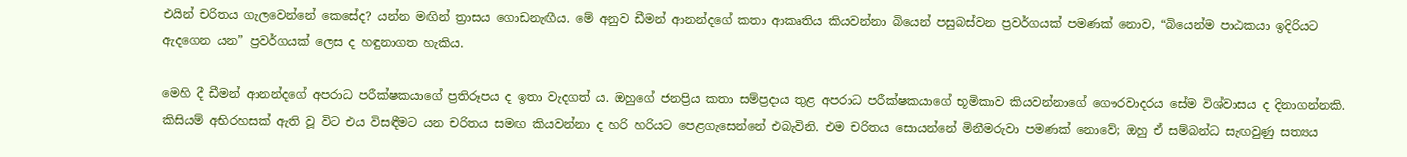එයින් චරිතය ගැලවෙන්නේ කෙසේද? යන්න මඟින් ත්‍රාසය ගොඩනැඟීය. මේ අනුව ඩීමන් ආනන්දගේ කතා ආකෘතිය කියවන්නා බියෙන් පසුබස්වන ප්‍රවර්ගයක් පමණක් නොව, “බියෙන්ම පාඨකයා ඉදිරියට ඇදගෙන යන” ප්‍රවර්ගයක් ලෙස ද හඳුනාගත හැකිය.

මෙහි දී ඩීමන් ආනන්දගේ අපරාධ පරීක්ෂකයාගේ ප්‍රතිරූපය ද ඉතා වැදගත් ය. ඔහුගේ ජනප්‍රිය කතා සම්ප්‍රදාය තුළ අපරාධ පරීක්ෂකයාගේ භූමිකාව කියවන්නාගේ ගෞරවාදරය සේම විශ්වාසය ද දිනාගන්නකි. කිසියම් අභිරහසක් ඇති වූ විට එය විසඳීමට යන චරිතය සමඟ කියවන්නා ද හරි හරියට පෙළගැසෙන්නේ එබැවිනි. එම චරිතය සොයන්නේ මිනීමරුවා පමණක් නොවේ; ඔහු ඒ සම්බන්ධ සැඟවුණු සත්‍යය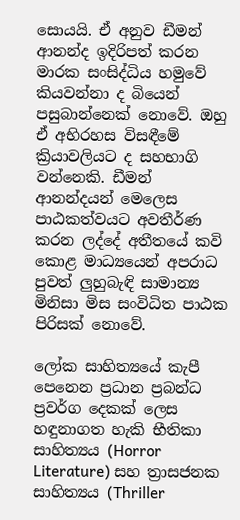සොයයි. ඒ අනුව ඩීමන් ආනන්ද ඉදිරිපත් කරන මාරක සංසිද්ධිය හමුවේ කියවන්නා ද බියෙන් පසුබාන්නෙක් නොවේ. ඔහු ඒ අභිරහස විසඳීමේ ක්‍රියාවලියට ද සහභාගි වන්නෙකි. ඩීමන් ආනන්දයන් මෙලෙස පාඨකත්වයට අවතීර්ණ කරන ලද්දේ අතීතයේ කවි කොළ මාධ්‍යයෙන් අපරාධ පුවත් ලුහුබැඳි සාමාන්‍ය මිනිසා මිස සංවිධිත පාඨක පිරිසක් නොවේ.

ලෝක සාහිත්‍යයේ කැපී පෙනෙන ප්‍රධාන ප්‍රබන්ධ ප්‍රවර්ග දෙකක් ලෙස හඳුනාගත හැකි භීතිකා සාහිත්‍යය (Horror Literature) සහ ත්‍රාසජනක සාහිත්‍යය (Thriller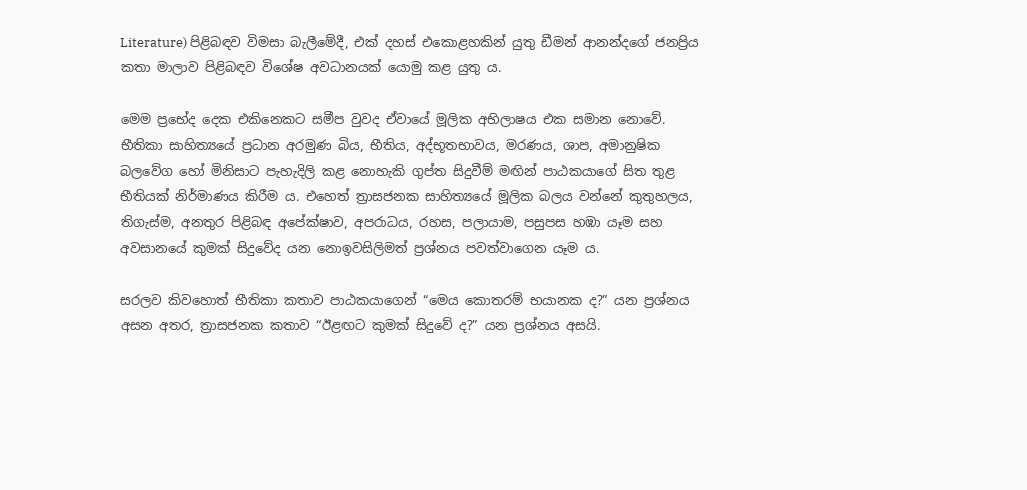Literature) පිළිබඳව විමසා බැලීමේදී, එක් දහස් එකොළහකින් යුතු ඩීමන් ආනන්දගේ ජනප්‍රිය කතා මාලාව පිළිබඳව විශේෂ අවධානයක් යොමු කළ යුතු ය.

මෙම ප්‍රභේද දෙක එකිනෙකට සමීප වුවද ඒවායේ මූලික අභිලාෂය එක සමාන නොවේ. භීතිකා සාහිත්‍යයේ ප්‍රධාන අරමුණ බිය, භීතිය, අද්භූතභාවය, මරණය, ශාප, අමානුෂික බලවේග හෝ මිනිසාට පැහැදිලි කළ නොහැකි ගුප්ත සිදුවීම් මඟින් පාඨකයාගේ සිත තුළ භීතියක් නිර්මාණය කිරීම ය. එහෙත් ත්‍රාසජනක සාහිත්‍යයේ මූලික බලය වන්නේ කුතුහලය, තිගැස්ම, අනතුර පිළිබඳ අපේක්ෂාව, අපරාධය, රහස, පලායාම, පසුපස හඹා යෑම සහ අවසානයේ කුමක් සිදුවේද යන නොඉවසිලිමත් ප්‍රශ්නය පවත්වාගෙන යෑම ය.

සරලව කිවහොත් භීතිකා කතාව පාඨකයාගෙන් “මෙය කොතරම් භයානක ද?” යන ප්‍රශ්නය අසන අතර, ත්‍රාසජනක කතාව “ඊළඟට කුමක් සිදුවේ ද?” යන ප්‍රශ්නය අසයි.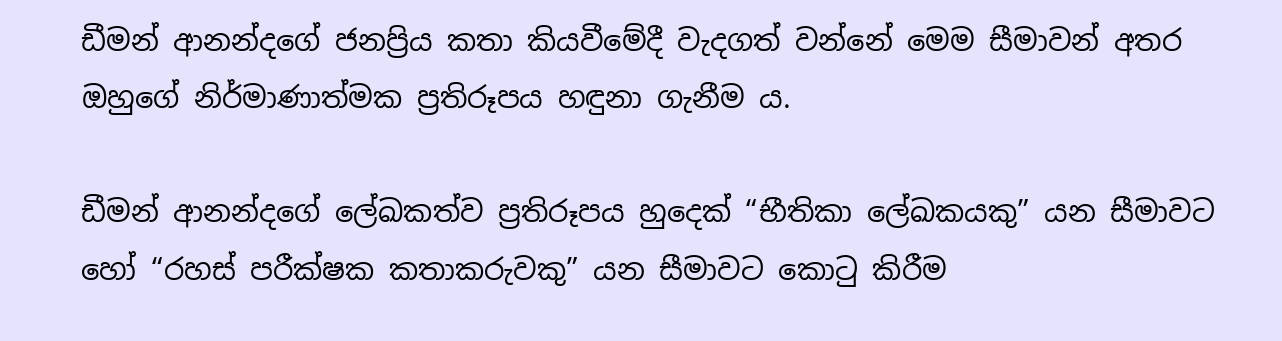ඩීමන් ආනන්දගේ ජනප්‍රිය කතා කියවීමේදී වැදගත් වන්නේ මෙම සීමාවන් අතර ඔහුගේ නිර්මාණාත්මක ප්‍රතිරූපය හඳුනා ගැනීම ය.

ඩීමන් ආනන්දගේ ලේඛකත්ව ප්‍රතිරූපය හුදෙක් “භීතිකා ලේඛකයකු” යන සීමාවට හෝ “රහස් පරීක්ෂක කතාකරුවකු” යන සීමාවට කොටු කිරීම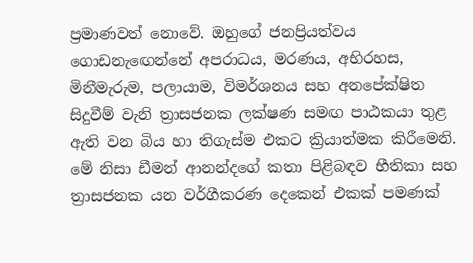ප්‍රමාණවත් නොවේ. ඔහුගේ ජනප්‍රියත්වය ගොඩනැඟෙන්නේ අපරාධය, මරණය, අභිරහස, මිනීමැරුම, පලායාම, විමර්ශනය සහ අනපේක්ෂිත සිදුවීම් වැනි ත්‍රාසජනක ලක්ෂණ සමඟ පාඨකයා තුළ ඇති වන බිය හා තිගැස්ම එකට ක්‍රියාත්මක කිරීමෙනි. මේ නිසා ඩීමන් ආනන්දගේ කතා පිළිබඳව භීතිකා සහ ත්‍රාසජනක යන වර්ගීකරණ දෙකෙන් එකක් පමණක්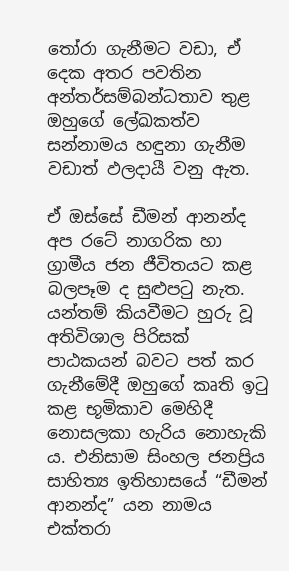තෝරා ගැනීමට වඩා, ඒ දෙක අතර පවතින අන්තර්සම්බන්ධතාව තුළ ඔහුගේ ලේඛකත්ව සන්නාමය හඳුනා ගැනීම වඩාත් ඵලදායී වනු ඇත.

ඒ ඔස්සේ ඩීමන් ආනන්ද අප රටේ නාගරික හා ග්‍රාමීය ජන ජීවිතයට කළ බලපෑම ද සුළුපටු නැත. යන්තම් කියවීමට හුරු වූ අතිවිශාල පිරිසක් පාඨකයන් බවට පත් කර ගැනීමේදී ඔහුගේ කෘති ඉටු කළ භූමිකාව මෙහිදී නොසලකා හැරිය නොහැකි ය. එනිසාම සිංහල ජනප්‍රිය සාහිත්‍ය ඉතිහාසයේ “ඩීමන් ආනන්ද” යන නාමය එක්තරා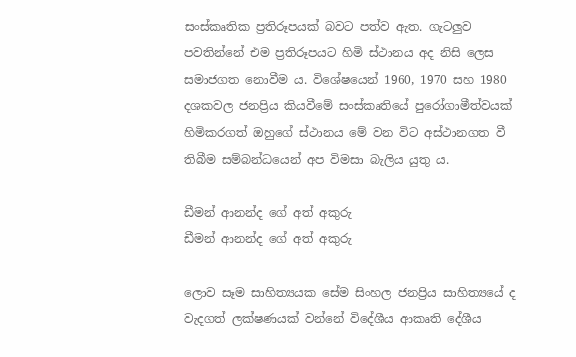සංස්කෘතික ප්‍රතිරූපයක් බවට පත්ව ඇත. ගැටලුව පවතින්නේ එම ප්‍රතිරූපයට හිමි ස්ථානය අද නිසි ලෙස සමාජගත නොවීම ය. විශේෂයෙන් 1960, 1970 සහ 1980 දශකවල ජනප්‍රිය කියවීමේ සංස්කෘතියේ පුරෝගාමීත්වයක් හිමිකරගත් ඔහුගේ ස්ථානය මේ වන විට අස්ථානගත වී තිබීම සම්බන්ධයෙන් අප විමසා බැලිය යුතු ය.

ඩීමන් ආනන්ද ගේ අත් අකුරු
ඩීමන් ආනන්ද ගේ අත් අකුරු

ලොව සෑම සාහිත්‍යයක සේම සිංහල ජනප්‍රිය සාහිත්‍යයේ ද වැදගත් ලක්ෂණයක් වන්නේ විදේශීය ආකෘති දේශීය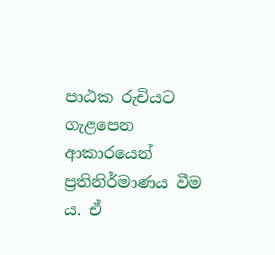පාඨක රුචියට ගැළපෙන ආකාරයෙන් ප්‍රතිනිර්මාණය වීම ය. ඒ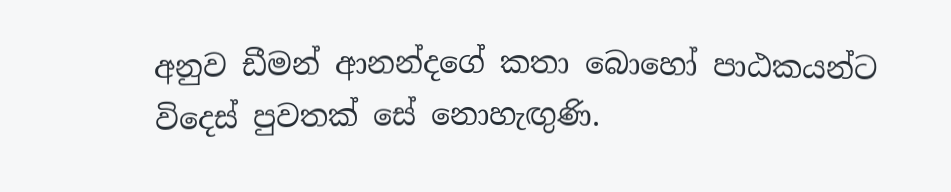අනුව ඩීමන් ආනන්දගේ කතා බොහෝ පාඨකයන්ට විදෙස් පුවතක් සේ නොහැඟුණි.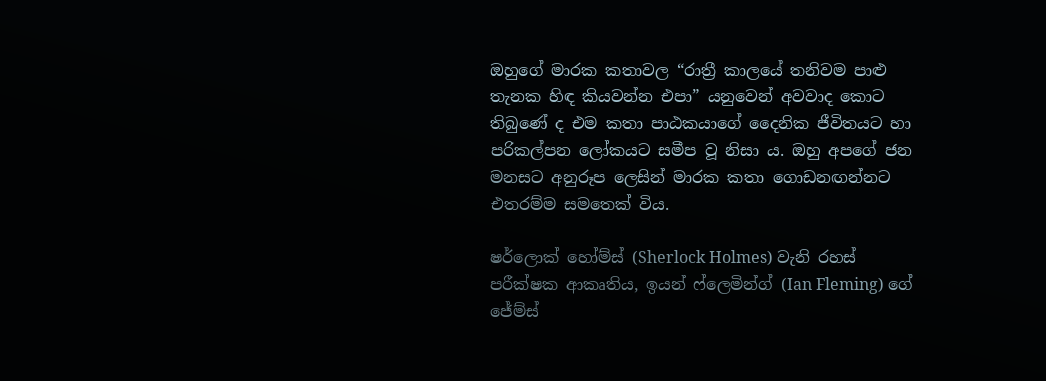ඔහුගේ මාරක කතාවල “රාත්‍රී කාලයේ තනිවම පාළු තැනක හිඳ කියවන්න එපා” යනුවෙන් අවවාද කොට තිබුණේ ද එම කතා පාඨකයාගේ දෛනික ජීවිතයට හා පරිකල්පන ලෝකයට සමීප වූ නිසා ය. ඔහු අපගේ ජන මනසට අනුරූප ලෙසින් මාරක කතා ගොඩනඟන්නට එතරම්ම සමතෙක් විය.

ෂර්ලොක් හෝම්ස් (Sherlock Holmes) වැනි රහස් පරීක්ෂක ආකෘතිය, ඉයන් ෆ්ලෙමින්ග් (Ian Fleming) ගේ ජේම්ස්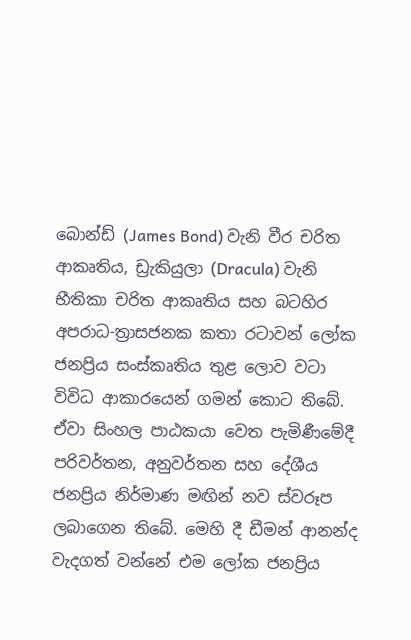බොන්ඩ් (James Bond) වැනි වීර චරිත ආකෘතිය, ඩ්‍රැකියුලා (Dracula) වැනි භීතිකා චරිත ආකෘතිය සහ බටහිර අපරාධ-ත්‍රාසජනක කතා රටාවන් ලෝක ජනප්‍රිය සංස්කෘතිය තුළ ලොව වටා විවිධ ආකාරයෙන් ගමන් කොට තිබේ. ඒවා සිංහල පාඨකයා වෙත පැමිණීමේදී පරිවර්තන, අනුවර්තන සහ දේශීය ජනප්‍රිය නිර්මාණ මඟින් නව ස්වරූප ලබාගෙන තිබේ. මෙහි දී ඩීමන් ආනන්ද වැදගත් වන්නේ එම ලෝක ජනප්‍රිය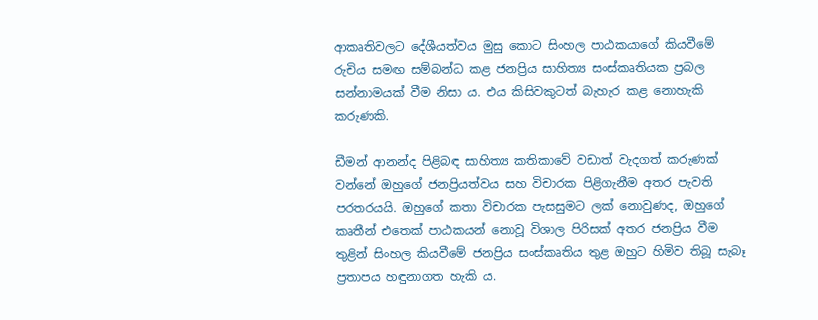ආකෘතිවලට දේශීයත්වය මුසු කොට සිංහල පාඨකයාගේ කියවීමේ රුචිය සමඟ සම්බන්ධ කළ ජනප්‍රිය සාහිත්‍ය සංස්කෘතියක ප්‍රබල සන්නාමයක් වීම නිසා ය. එය කිසිවකුටත් බැහැර කළ නොහැකි කරුණකි.

ඩීමන් ආනන්ද පිළිබඳ සාහිත්‍ය කතිකාවේ වඩාත් වැදගත් කරුණක් වන්නේ ඔහුගේ ජනප්‍රියත්වය සහ විචාරක පිළිගැනීම අතර පැවති පරතරයයි. ඔහුගේ කතා විචාරක පැසසුමට ලක් නොවුණද, ඔහුගේ කෘතීන් එතෙක් පාඨකයන් නොවූ විශාල පිරිසක් අතර ජනප්‍රිය වීම තුළින් සිංහල කියවීමේ ජනප්‍රිය සංස්කෘතිය තුළ ඔහුට හිමිව තිබූ සැබෑ ප්‍රතාපය හඳුනාගත හැකි ය.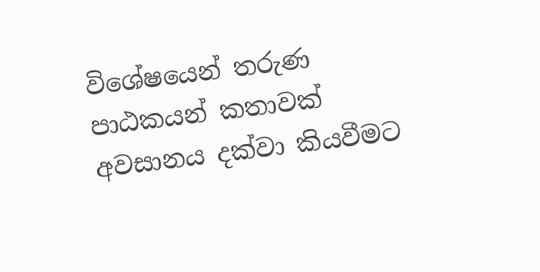විශේෂයෙන් තරුණ පාඨකයන් කතාවක් අවසානය දක්වා කියවීමට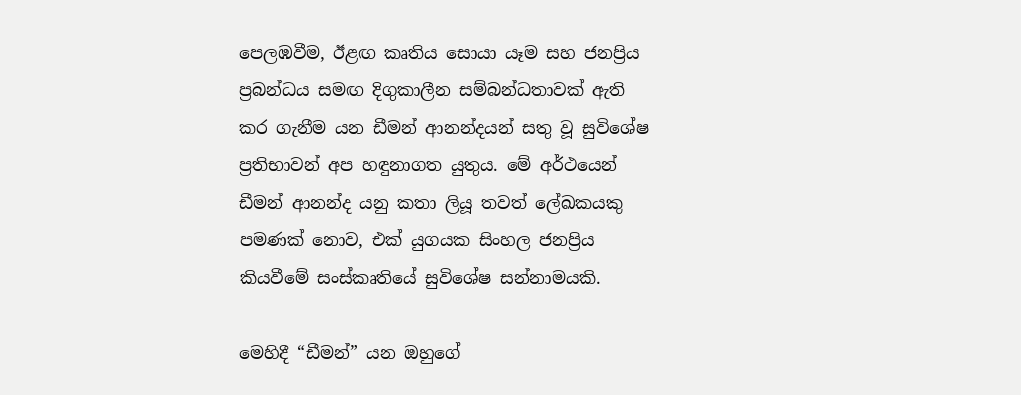පෙලඹවීම, ඊළඟ කෘතිය සොයා යෑම සහ ජනප්‍රිය ප්‍රබන්ධය සමඟ දිගුකාලීන සම්බන්ධතාවක් ඇති කර ගැනීම යන ඩීමන් ආනන්දයන් සතු වූ සුවිශේෂ ප්‍රතිභාවන් අප හඳුනාගත යුතුය. මේ අර්ථයෙන් ඩීමන් ආනන්ද යනු කතා ලියූ තවත් ලේඛකයකු පමණක් නොව, එක් යුගයක සිංහල ජනප්‍රිය කියවීමේ සංස්කෘතියේ සුවිශේෂ සන්නාමයකි.

මෙහිදී “ඩීමන්” යන ඔහුගේ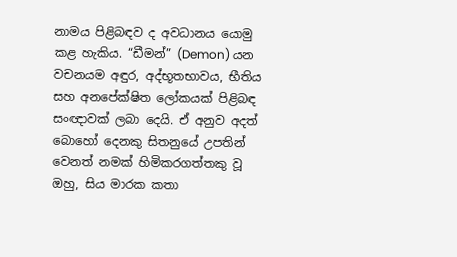නාමය පිළිබඳව ද අවධානය යොමු කළ හැකිය. “ඩීමන්” (Demon) යන වචනයම අඳුර, අද්භූතභාවය, භීතිය සහ අනපේක්ෂිත ලෝකයක් පිළිබඳ සංඥාවක් ලබා දෙයි. ඒ අනුව අදත් බොහෝ දෙනකු සිතනුයේ උපතින් වෙනත් නමක් හිමිකරගත්තකු වූ ඔහු, සිය මාරක කතා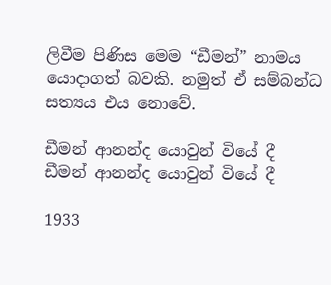ලිවීම පිණිස මෙම “ඩීමන්” නාමය යොදාගත් බවකි. නමුත් ඒ සම්බන්ධ සත්‍යය එය නොවේ.

ඩීමන් ආනන්ද යොවුන් වියේ දී
ඩීමන් ආනන්ද යොවුන් වියේ දී

1933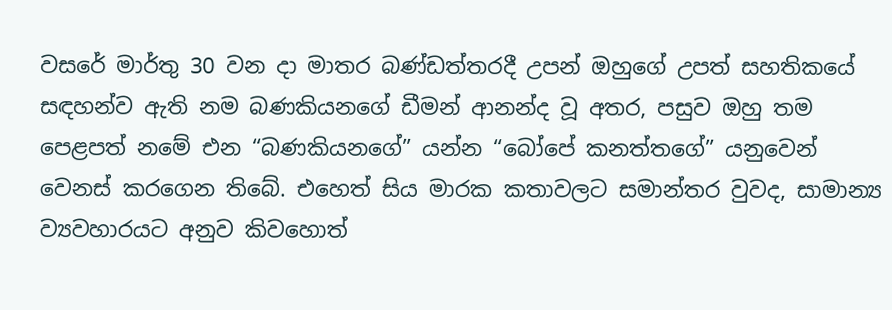වසරේ මාර්තු 30 වන දා මාතර බණ්ඩත්තරදී උපන් ඔහුගේ උපත් සහතිකයේ සඳහන්ව ඇති නම බණකියනගේ ඩීමන් ආනන්ද වූ අතර, පසුව ඔහු තම පෙළපත් නමේ එන “බණකියනගේ” යන්න “බෝපේ කනත්තගේ” යනුවෙන් වෙනස් කරගෙන තිබේ. එහෙත් සිය මාරක කතාවලට සමාන්තර වුවද, සාමාන්‍ය ව්‍යවහාරයට අනුව කිවහොත්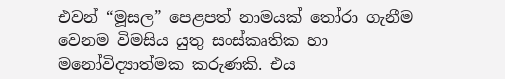එවන් “මූසල” පෙළපත් නාමයක් තෝරා ගැනීම වෙනම විමසිය යුතු සංස්කෘතික හා මනෝවිද්‍යාත්මක කරුණකි. එය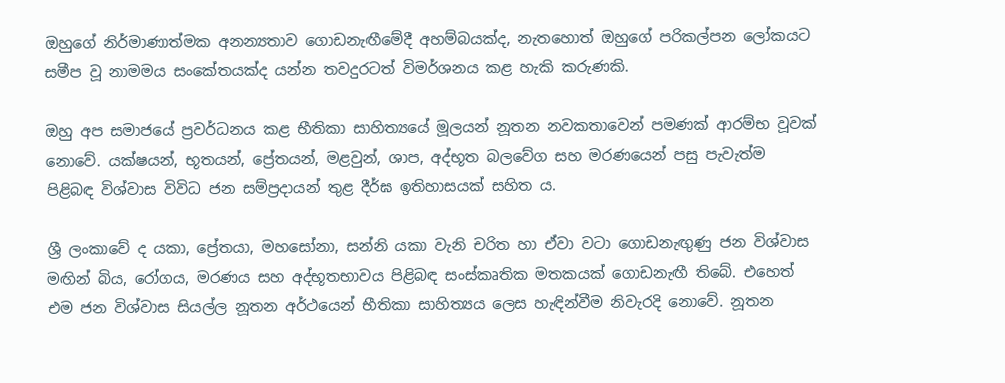ඔහුගේ නිර්මාණාත්මක අනන්‍යතාව ගොඩනැඟීමේදී අහම්බයක්ද, නැතහොත් ඔහුගේ පරිකල්පන ලෝකයට සමීප වූ නාමමය සංකේතයක්ද යන්න තවදුරටත් විමර්ශනය කළ හැකි කරුණකි.

ඔහු අප සමාජයේ ප්‍රවර්ධනය කළ භීතිකා සාහිත්‍යයේ මූලයන් නූතන නවකතාවෙන් පමණක් ආරම්භ වූවක් නොවේ. යක්ෂයන්, භූතයන්, ප්‍රේතයන්, මළවුන්, ශාප, අද්භූත බලවේග සහ මරණයෙන් පසු පැවැත්ම පිළිබඳ විශ්වාස විවිධ ජන සම්ප්‍රදායන් තුළ දීර්ඝ ඉතිහාසයක් සහිත ය.

ශ්‍රී ලංකාවේ ද යකා, ප්‍රේතයා, මහසෝනා, සන්නි යකා වැනි චරිත හා ඒවා වටා ගොඩනැඟුණු ජන විශ්වාස මඟින් බිය, රෝගය, මරණය සහ අද්භූතභාවය පිළිබඳ සංස්කෘතික මතකයක් ගොඩනැඟී තිබේ. එහෙත් එම ජන විශ්වාස සියල්ල නූතන අර්ථයෙන් භීතිකා සාහිත්‍යය ලෙස හැඳින්වීම නිවැරදි නොවේ. නූතන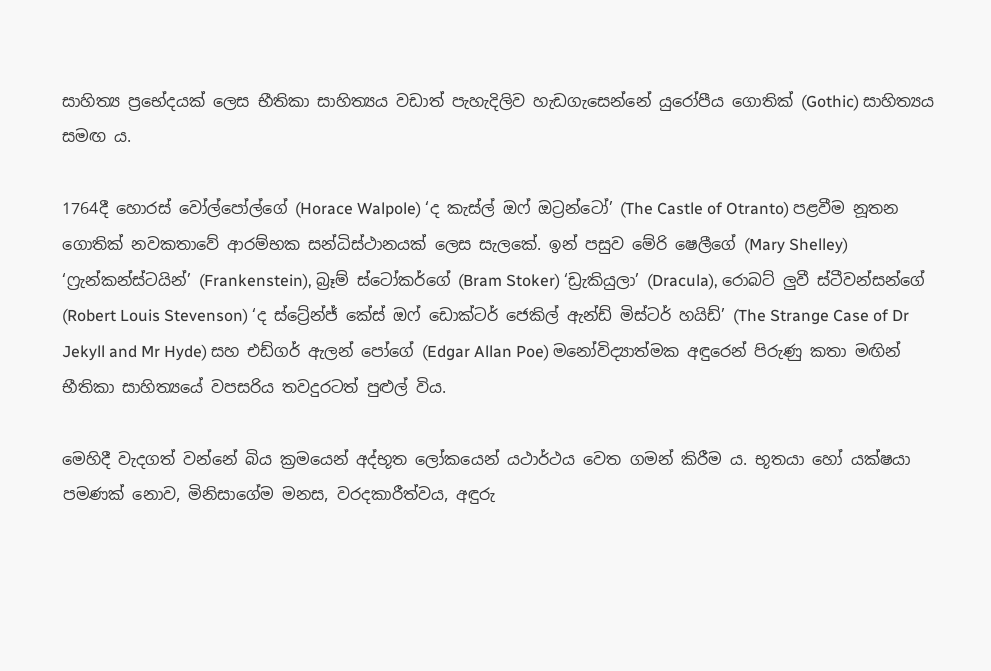සාහිත්‍ය ප්‍රභේදයක් ලෙස භීතිකා සාහිත්‍යය වඩාත් පැහැදිලිව හැඩගැසෙන්නේ යුරෝපීය ගොතික් (Gothic) සාහිත්‍යය සමඟ ය.

1764දී හොරස් වෝල්පෝල්ගේ (Horace Walpole) ‘ද කැස්ල් ඔෆ් ඔට්‍රන්ටෝ’ (The Castle of Otranto) පළවීම නූතන ගොතික් නවකතාවේ ආරම්භක සන්ධිස්ථානයක් ලෙස සැලකේ. ඉන් පසුව මේරි ෂෙලීගේ (Mary Shelley) ‘ෆ්‍රැන්කන්ස්ටයින්’ (Frankenstein), බ්‍රෑම් ස්ටෝකර්ගේ (Bram Stoker) ‘ඩ්‍රැකියුලා’ (Dracula), රොබට් ලුවී ස්ටීවන්සන්ගේ (Robert Louis Stevenson) ‘ද ස්ට්‍රේන්ජ් කේස් ඔෆ් ඩොක්ටර් ජෙකිල් ඇන්ඩ් මිස්ටර් හයිඩ්’ (The Strange Case of Dr Jekyll and Mr Hyde) සහ එඩ්ගර් ඇලන් පෝගේ (Edgar Allan Poe) මනෝවිද්‍යාත්මක අඳුරෙන් පිරුණු කතා මඟින් භීතිකා සාහිත්‍යයේ වපසරිය තවදුරටත් පුළුල් විය.

මෙහිදී වැදගත් වන්නේ බිය ක්‍රමයෙන් අද්භූත ලෝකයෙන් යථාර්ථය වෙත ගමන් කිරීම ය. භූතයා හෝ යක්ෂයා පමණක් නොව, මිනිසාගේම මනස, වරදකාරීත්වය, අඳුරු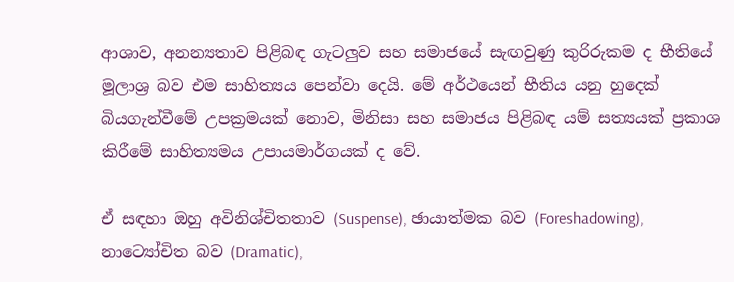ආශාව, අනන්‍යතාව පිළිබඳ ගැටලුව සහ සමාජයේ සැඟවුණු කුරිරුකම ද භීතියේ මූලාශ්‍ර බව එම සාහිත්‍යය පෙන්වා දෙයි. මේ අර්ථයෙන් භීතිය යනු හුදෙක් බියගැන්වීමේ උපක්‍රමයක් නොව, මිනිසා සහ සමාජය පිළිබඳ යම් සත්‍යයක් ප්‍රකාශ කිරීමේ සාහිත්‍යමය උපායමාර්ගයක් ද වේ.

ඒ සඳහා ඔහු අවිනිශ්චිතතාව (Suspense), ඡායාත්මක බව (Foreshadowing), නාට්‍යෝචිත බව (Dramatic),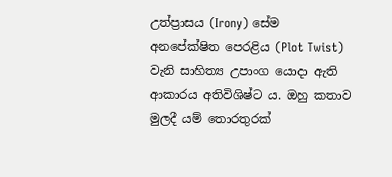උත්ප්‍රාසය (Irony) සේම අනපේක්ෂිත පෙරළිය (Plot Twist) වැනි සාහිත්‍ය උපාංග යොදා ඇති ආකාරය අතිවිශිෂ්ට ය. ඔහු කතාව මුලදී යම් තොරතුරක්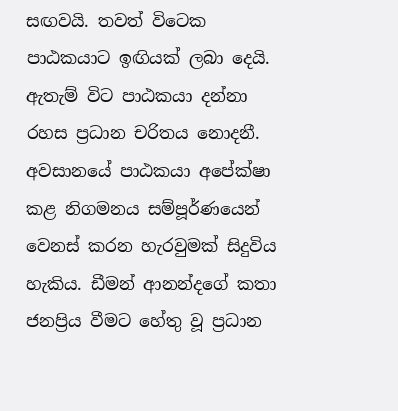සඟවයි. තවත් විටෙක පාඨකයාට ඉඟියක් ලබා දෙයි. ඇතැම් විට පාඨකයා දන්නා රහස ප්‍රධාන චරිතය නොදනී. අවසානයේ පාඨකයා අපේක්ෂා කළ නිගමනය සම්පූර්ණයෙන් වෙනස් කරන හැරවුමක් සිදුවිය හැකිය. ඩීමන් ආනන්දගේ කතා ජනප්‍රිය වීමට හේතු වූ ප්‍රධාන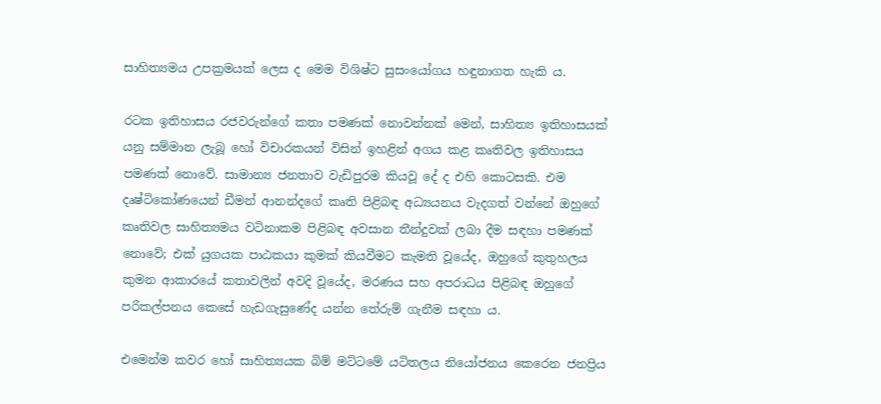සාහිත්‍යමය උපක්‍රමයක් ලෙස ද මෙම විශිෂ්ට සුසංයෝගය හඳුනාගත හැකි ය.

රටක ඉතිහාසය රජවරුන්ගේ කතා පමණක් නොවන්නක් මෙන්, සාහිත්‍ය ඉතිහාසයක් යනු සම්මාන ලැබූ හෝ විචාරකයන් විසින් ඉහළින් අගය කළ කෘතිවල ඉතිහාසය පමණක් නොවේ. සාමාන්‍ය ජනතාව වැඩිපුරම කියවූ දේ ද එහි කොටසකි. එම දෘෂ්ටිකෝණයෙන් ඩීමන් ආනන්දගේ කෘති පිළිබඳ අධ්‍යයනය වැදගත් වන්නේ ඔහුගේ කෘතිවල සාහිත්‍යමය වටිනාකම පිළිබඳ අවසාන තීන්දුවක් ලබා දීම සඳහා පමණක් නොවේ; එක් යුගයක පාඨකයා කුමක් කියවීමට කැමති වූයේද, ඔහුගේ කුතුහලය කුමන ආකාරයේ කතාවලින් අවදි වූයේද, මරණය සහ අපරාධය පිළිබඳ ඔහුගේ පරිකල්පනය කෙසේ හැඩගැසුණේද යන්න තේරුම් ගැනීම සඳහා ය.

එමෙන්ම කවර හෝ සාහිත්‍යයක බිම් මට්ටමේ යටිතලය නියෝජනය කෙරෙන ජනප්‍රිය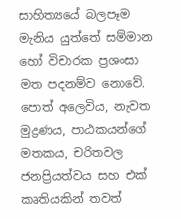සාහිත්‍යයේ බලපෑම මැනිය යුත්තේ සම්මාන හෝ විචාරක ප්‍රශංසා මත පදනම්ව නොවේ. පොත් අලෙවිය, නැවත මුද්‍රණය, පාඨකයන්ගේ මතකය, චරිතවල ජනප්‍රියත්වය සහ එක් කෘතියකින් තවත්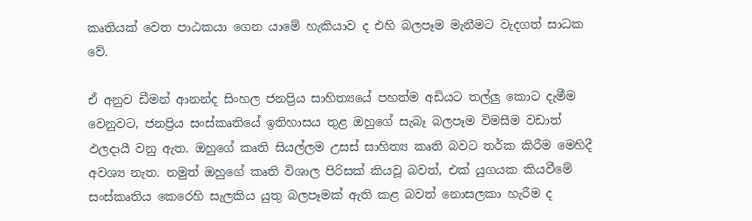කෘතියක් වෙත පාඨකයා ගෙන යාමේ හැකියාව ද එහි බලපෑම මැනීමට වැදගත් සාධක වේ.

ඒ අනුව ඩීමන් ආනන්ද සිංහල ජනප්‍රිය සාහිත්‍යයේ පහත්ම අඩියට තල්ලු කොට දැමීම වෙනුවට, ජනප්‍රිය සංස්කෘතියේ ඉතිහාසය තුළ ඔහුගේ සැබෑ බලපෑම විමසීම වඩාත් ඵලදායී වනු ඇත. ඔහුගේ කෘති සියල්ලම උසස් සාහිත්‍ය කෘති බවට තර්ක කිරීම මෙහිදී අවශ්‍ය නැත. නමුත් ඔහුගේ කෘති විශාල පිරිසක් කියවූ බවත්, එක් යුගයක කියවීමේ සංස්කෘතිය කෙරෙහි සැලකිය යුතු බලපෑමක් ඇති කළ බවත් නොසලකා හැරීම ද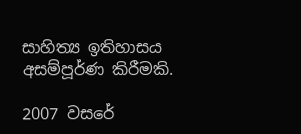සාහිත්‍ය ඉතිහාසය අසම්පූර්ණ කිරීමකි.

2007 වසරේ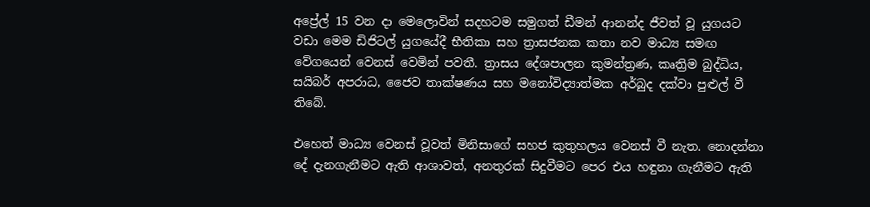අප්‍රේල් 15 වන දා මෙලොවින් සදහටම සමුගත් ඩීමන් ආනන්ද ජීවත් වූ යුගයට වඩා මෙම ඩිජිටල් යුගයේදී භීතිකා සහ ත්‍රාසජනක කතා නව මාධ්‍ය සමඟ වේගයෙන් වෙනස් වෙමින් පවතී. ත්‍රාසය දේශපාලන කුමන්ත්‍රණ, කෘත්‍රිම බුද්ධිය, සයිබර් අපරාධ, ජෛව තාක්ෂණය සහ මනෝවිද්‍යාත්මක අර්බුද දක්වා පුළුල් වී තිබේ.

එහෙත් මාධ්‍ය වෙනස් වූවත් මිනිසාගේ සහජ කුතුහලය වෙනස් වී නැත. නොදන්නා දේ දැනගැනීමට ඇති ආශාවත්, අනතුරක් සිදුවීමට පෙර එය හඳුනා ගැනීමට ඇති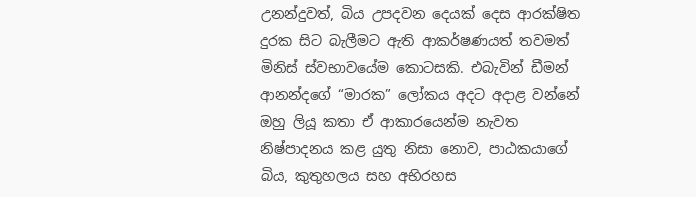උනන්දුවත්, බිය උපදවන දෙයක් දෙස ආරක්ෂිත දුරක සිට බැලීමට ඇති ආකර්ෂණයත් තවමත් මිනිස් ස්වභාවයේම කොටසකි. එබැවින් ඩීමන් ආනන්දගේ “මාරක” ලෝකය අදට අදාළ වන්නේ ඔහු ලියූ කතා ඒ ආකාරයෙන්ම නැවත නිෂ්පාදනය කළ යුතු නිසා නොව, පාඨකයාගේ බිය, කුතුහලය සහ අභිරහස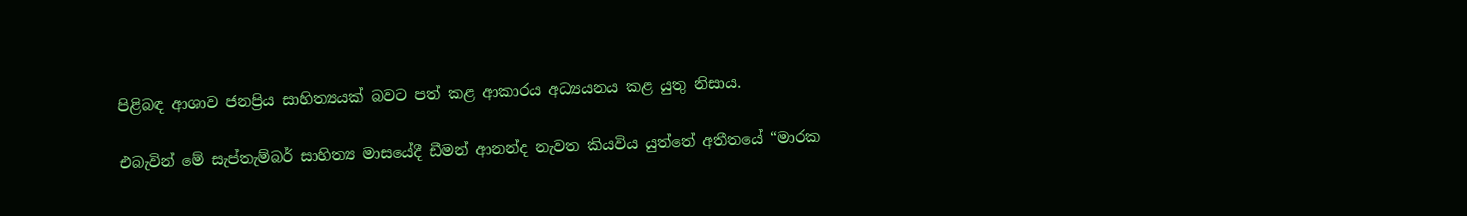පිළිබඳ ආශාව ජනප්‍රිය සාහිත්‍යයක් බවට පත් කළ ආකාරය අධ්‍යයනය කළ යුතු නිසාය.

එබැවින් මේ සැප්තැම්බර් සාහිත්‍ය මාසයේදී ඩීමන් ආනන්ද නැවත කියවිය යුත්තේ අතීතයේ “මාරක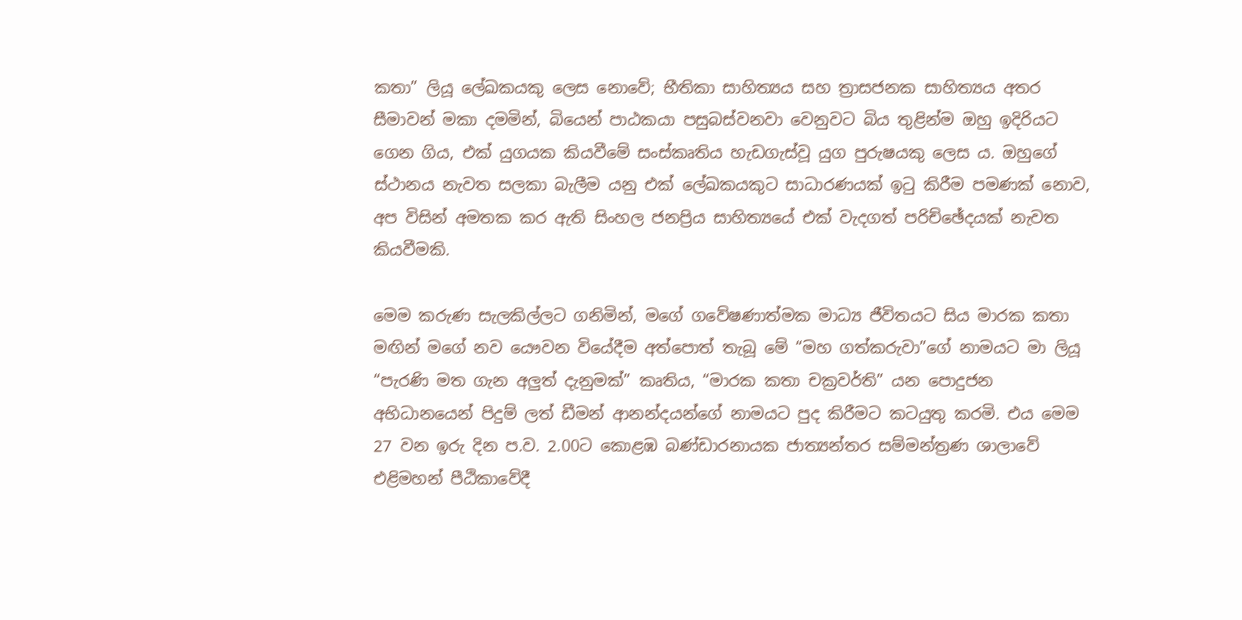කතා” ලියූ ලේඛකයකු ලෙස නොවේ; භීතිකා සාහිත්‍යය සහ ත්‍රාසජනක සාහිත්‍යය අතර සීමාවන් මකා දමමින්, බියෙන් පාඨකයා පසුබස්වනවා වෙනුවට බිය තුළින්ම ඔහු ඉදිරියට ගෙන ගිය, එක් යුගයක කියවීමේ සංස්කෘතිය හැඩගැස්වූ යුග පුරුෂයකු ලෙස ය. ඔහුගේ ස්ථානය නැවත සලකා බැලීම යනු එක් ලේඛකයකුට සාධාරණයක් ඉටු කිරීම පමණක් නොව, අප විසින් අමතක කර ඇති සිංහල ජනප්‍රිය සාහිත්‍යයේ එක් වැදගත් පරිච්ඡේදයක් නැවත කියවීමකි.

මෙම කරුණ සැලකිල්ලට ගනිමින්, මගේ ගවේෂණාත්මක මාධ්‍ය ජීවිතයට සිය මාරක කතා මඟින් මගේ නව යෞවන වියේදීම අත්පොත් තැබූ මේ “මහ ගත්කරුවා”ගේ නාමයට මා ලියූ “පැරණි මත ගැන අලුත් දැනුමක්” කෘතිය, “මාරක කතා චක්‍රවර්ති” යන පොදුජන අභිධානයෙන් පිදුම් ලත් ඩීමන් ආනන්දයන්ගේ නාමයට පුද කිරීමට කටයුතු කරමි. එය මෙම 27 වන ඉරු දින ප.ව. 2.00ට කොළඹ බණ්ඩාරනායක ජාත්‍යන්තර සම්මන්ත්‍රණ ශාලාවේ එළිමහන් පීඨිකාවේදී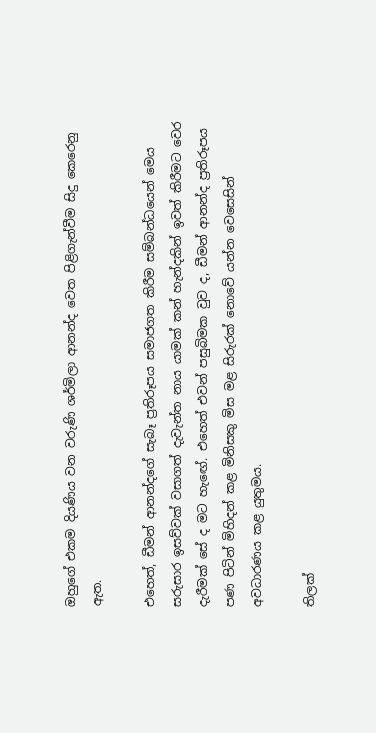ඔහුගේ එකම දියණිය වන වරුණි ශර්මිලා ආනන්ද වෙත පිළිගැන්වීම සිදු කෙරෙනු ඇත.

එහෙත්, ඩීමන් ආනන්දගේ සැබෑ ප්‍රතිරූපය සමාජගත කිරීම සම්බන්ධයෙන් මෙය සරුසාර ඉසව්වක් වසාගත් දැවැන්ත නාය යාමක් කන් හැන්දකින් ඉවත් කිරීමට වෙර දැරීමක් සේ ද මට හැඟේ. එහෙත් එවන් පසුබිමක වුව ද, ඩීමන් ආනන්ද ප්‍රතිරූපය පණ පිටින් මිහිදන් කළ මිනිසකු මිස මළ සිරුරක් නොවේ යන්න වෙසෙසින් අවධාරණය කළ යුතුමය.

තිලක්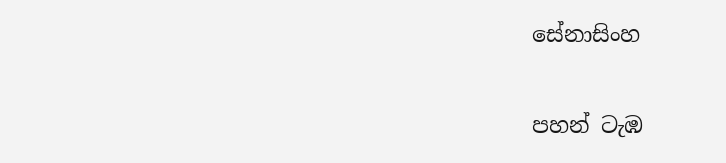සේනාසිංහ

පහන් ටැඹ